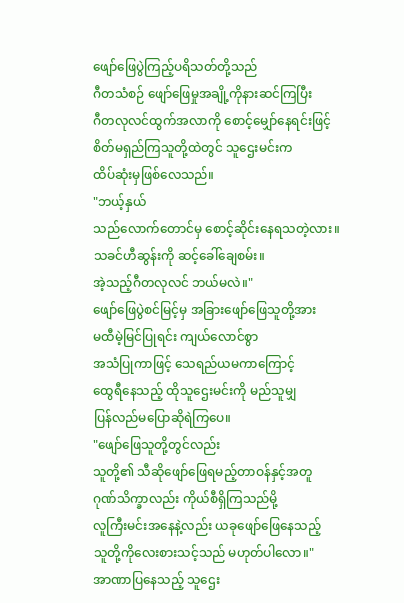ဖျော်ဖြေပွဲကြည့်ပရိသတ်တို့သည်
ဂီတသံစဉ် ဖျော်ဖြေမှုအချို့ကိုနားဆင်ကြပြီး
ဂီတလုလင်ထွက်အလာကို စောင့်မျှော်နေရင်းဖြင့်
စိတ်မရှည်ကြသူတို့ထဲတွင် သူဌေးမင်းက
ထိပ်ဆုံးမှဖြစ်လေသည်။
"ဘယ့်နှယ်
သည်လောက်တောင်မှ စောင့်ဆိုင်းနေရသတဲ့လား။
သခင်ဟီဆွန်းကို ဆင့်ခေါ်ချေစမ်း။
အဲ့သည့်ဂီတလုလင် ဘယ်မလဲ။"
ဖျော်ဖြေပွဲစင်မြင့်မှ အခြားဖျော်ဖြေသူတို့အား
မထီမဲ့မြင်ပြုရင်း ကျယ်လောင်စွာ
အသံပြုကာဖြင့် သေရည်ယမကာကြောင့်
ထွေရီနေသည့် ထိုသူဌေးမင်းကို မည်သူမျှ
ပြန်လည်မပြောဆိုရဲကြပေ။
"ဖျော်ဖြေသူတို့တွင်လည်း
သူတို့၏ သီဆိုဖျော်ဖြေရမည့်တာဝန်နှင့်အတူ
ဂုဏ်သိက္ခာလည်း ကိုယ်စီရှိကြသည်မို့
လူကြီးမင်းအနေနဲ့လည်း ယခုဖျော်ဖြေနေသည့်
သူတို့ကိုလေးစားသင့်သည် မဟုတ်ပါလော။"
အာဏာပြနေသည့် သူဌေး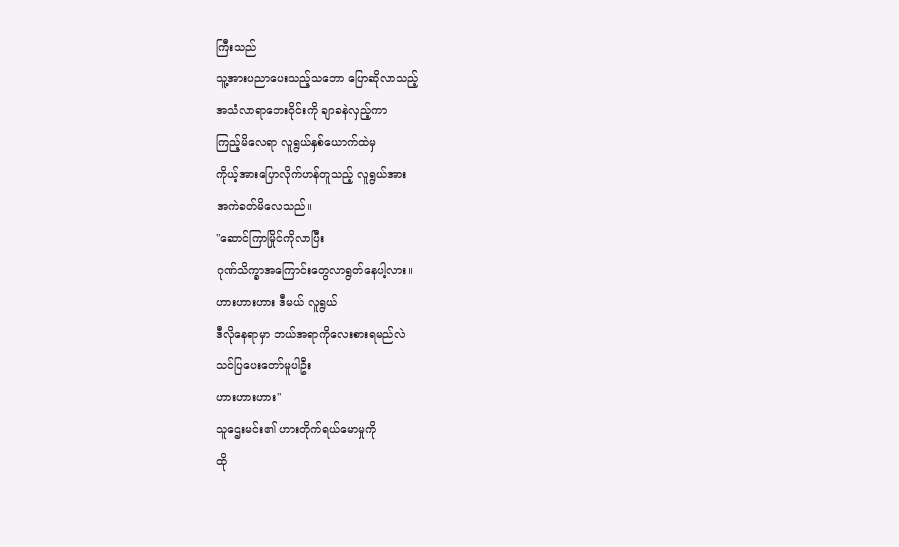ကြီးသည်
သူ့အားပညာပေးသည့်သဘော ပြောဆိုလာသည့်
အသံလာရာဘေးဝိုင်းကို ချာခနဲလှည့်ကာ
ကြည့်မိလေရာ လူရွယ်နှစ်ယောက်ထဲမှ
ကိုယ့်အားပြောလိုက်ဟန်တူသည့် လူရွယ်အား
အကဲခတ်မိလေသည်။
"ဆောင်ကြာမြိုင်ကိုလာပြီး
ဂုဏ်သိက္ခာအကြောင်းတွေလာရွတ်နေပါ့လား။
ဟားဟားဟား ဒီမယ် လူရွယ်
ဒီလိုနေရာမှာ ဘယ်အရာကိုလေးစားရမည်လဲ
သင်ပြပေးတော်မူပါဦး
ဟားဟားဟား"
သူဌေးမင်း၏ ဟားတိုက်ရယ်မောမှုကို
ထို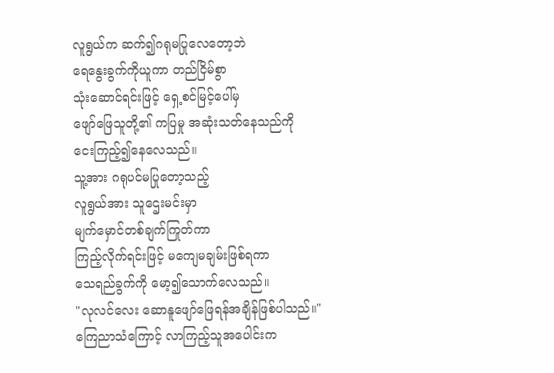လူရွယ်က ဆက်၍ဂရုမပြုလေတော့ဘဲ
ရေနွေးခွက်ကိုယူကာ တည်ငြိမ်စွာ
သုံးဆောင်ရင်းဖြင့် ရှေ့စင်မြင့်ပေါ်မှ
ဖျော်ဖြေသူတို့၏ ကပြမှု အဆုံးသတ်နေသည်ကို
ငေးကြည့်၍နေလေသည်။
သူ့အား ဂရုပင်မပြုတော့သည့်
လူရွယ်အား သူဌေးမင်းမှာ
မျက်မှောင်တစ်ချက်ကြုတ်ကာ
ကြည့်လိုက်ရင်းဖြင့် မကျေမချမ်းဖြစ်ရကာ
သေရည်ခွက်ကို မော့၍သောက်လေသည်။
"လုလင်လေး ဆောနူဖျော်ဖြေရန်အချိန်ဖြစ်ပါသည်။"
ကြေညာသံကြောင့် လာကြည့်သူအပေါင်းက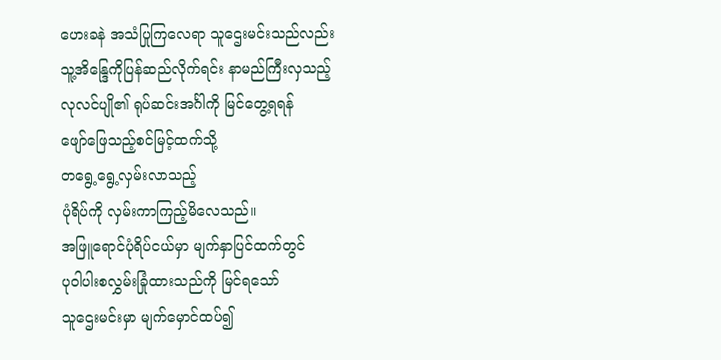ဟေးခနဲ အသံပြုကြလေရာ သူဌေးမင်းသည်လည်း
သူ့အိန္ဒြေကိုပြန်ဆည်လိုက်ရင်း နာမည်ကြီးလှသည့်
လုလင်ပျို၏ ရုပ်ဆင်းအင်္ဂါကို မြင်တွေ့ရရန်
ဖျော်ဖြေသည့်စင်မြင့်ထက်သို့
တရွေ့ရွေ့လှမ်းလာသည့်
ပုံရိပ်ကို လှမ်းကာကြည့်မိလေသည်။
အဖြူရောင်ပုံရိပ်ငယ်မှာ မျက်နှာပြင်ထက်တွင်
ပုဝါပါးစလွှမ်းခြုံထားသည်ကို မြင်ရသော်
သူဌေးမင်းမှာ မျက်မှောင်ထပ်၍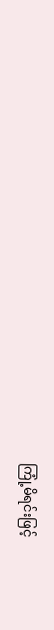ကြုံ့မိရင်းဖြင့်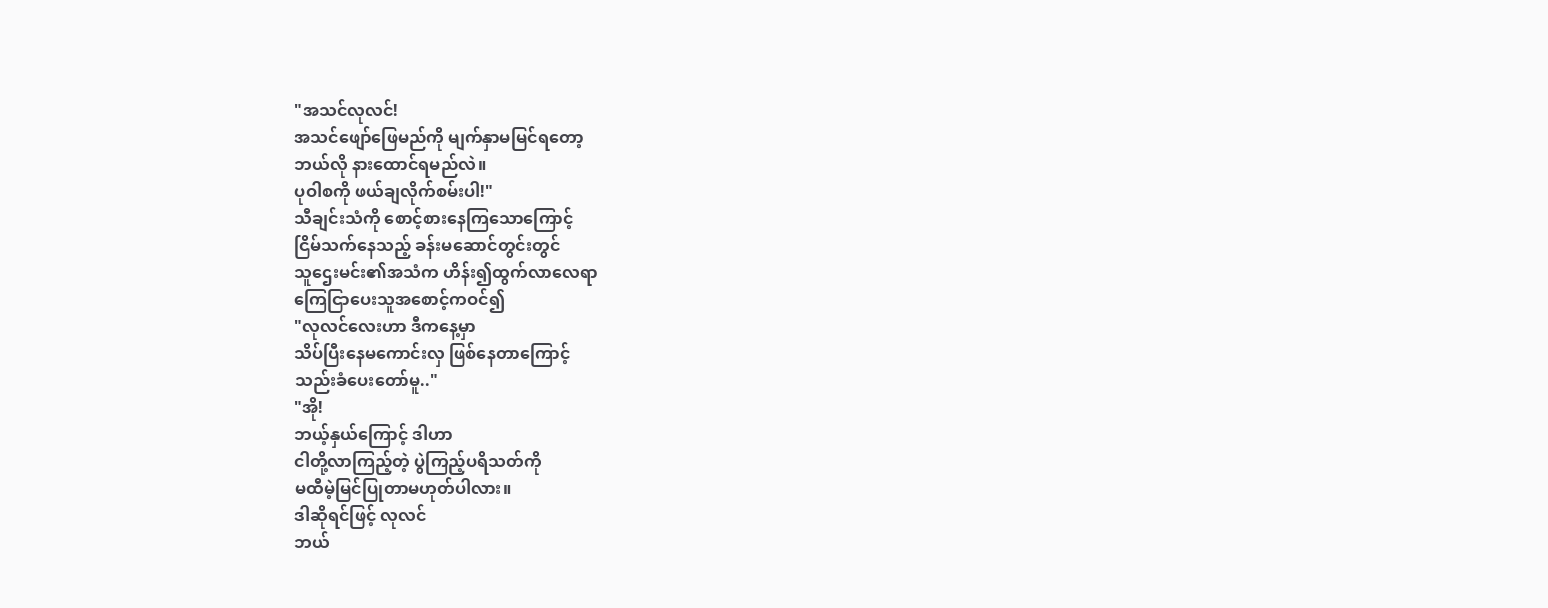"အသင်လုလင်!
အသင်ဖျော်ဖြေမည်ကို မျက်နှာမမြင်ရတော့
ဘယ်လို နားထောင်ရမည်လဲ။
ပုဝါစကို ဖယ်ချလိုက်စမ်းပါ!"
သီချင်းသံကို စောင့်စားနေကြသောကြောင့်
ငြိမ်သက်နေသည့် ခန်းမဆောင်တွင်းတွင်
သူဌေးမင်း၏အသံက ဟိန်း၍ထွက်လာလေရာ
ကြေငြာပေးသူအစောင့်ကဝင်၍
"လုလင်လေးဟာ ဒီကနေ့မှာ
သိပ်ပြီးနေမကောင်းလှ ဖြစ်နေတာကြောင့်
သည်းခံပေးတော်မူ.."
"အို!
ဘယ့်နှယ်ကြောင့် ဒါဟာ
ငါတို့လာကြည့်တဲ့ ပွဲကြည့်ပရိသတ်ကို
မထီမဲ့မြင်ပြုတာမဟုတ်ပါလား။
ဒါဆိုရင်ဖြင့် လုလင်
ဘယ်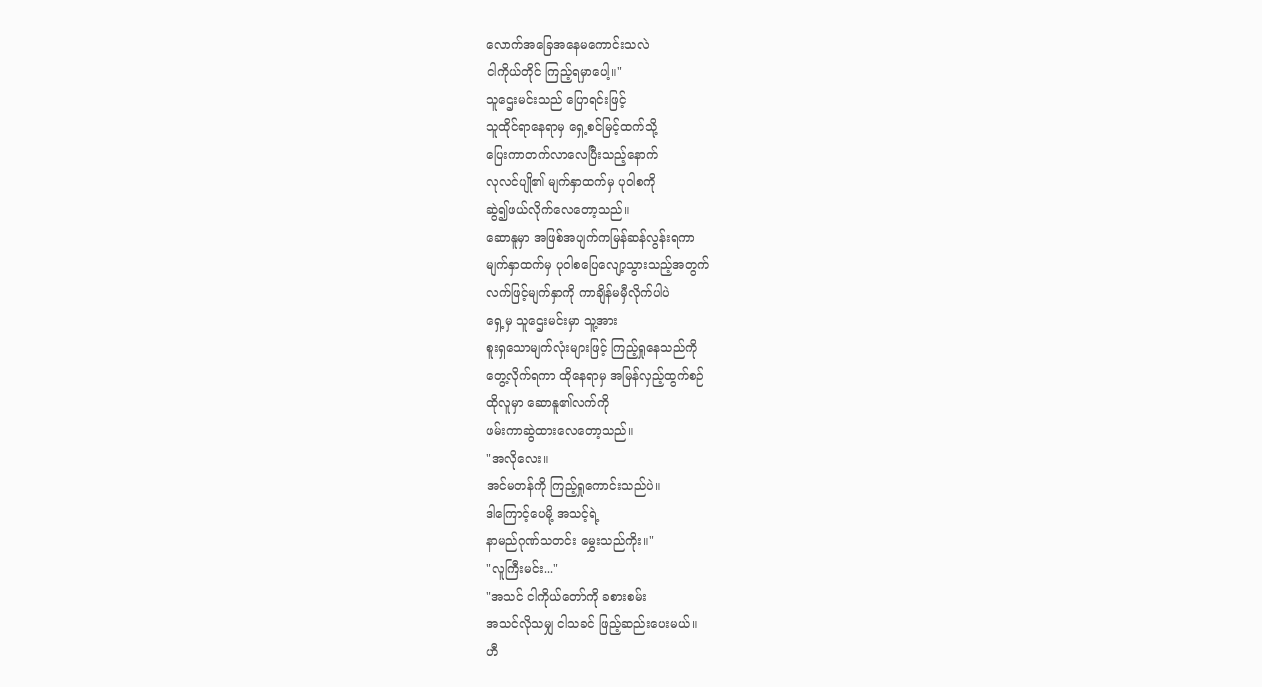လောက်အခြေအနေမကောင်းသလဲ
ငါကိုယ်တိုင် ကြည့်ရမှာပေါ့။"
သူဌေးမင်းသည် ပြောရင်းဖြင့်
သူထိုင်ရာနေရာမှ ရှေ့စင်မြင့်ထက်သို့
ပြေးကာတက်လာလေပြီးသည့်နောက်
လုလင်ပျို၏ မျက်နှာထက်မှ ပုဝါစကို
ဆွဲ၍ဖယ်လိုက်လေတော့သည်။
ဆောနူမှာ အဖြစ်အပျက်ကမြန်ဆန်လွန်းရကာ
မျက်နှာထက်မှ ပုဝါစပြေလျော့သွားသည့်အတွက်
လက်ဖြင့်မျက်နှာကို ကာချိန်မမှီလိုက်ပါပဲ
ရှေ့မှ သူဌေးမင်းမှာ သူ့အား
စူးရှသောမျက်လုံးများဖြင့် ကြည့်ရှုနေသည်ကို
တွေ့လိုက်ရကာ ထိုနေရာမှ အမြန်လှည့်ထွက်စဉ်
ထိုလူမှာ ဆောနူ၏လက်ကို
ဖမ်းကာဆွဲထားလေတော့သည်။
"အလိုလေး။
အင်မတန်ကို ကြည့်ရှုကောင်းသည်ပဲ။
ဒါကြောင့်ပေမို့ အသင့်ရဲ့
နာမည်ဂုဏ်သတင်း မွှေးသည်ကိုး။"
"လူကြီးမင်း..."
"အသင် ငါကိုယ်တော်ကို ခစားစမ်း
အသင်လိုသမျှ ငါသခင် ဖြည့်ဆည်းပေးမယ်။
ဟီ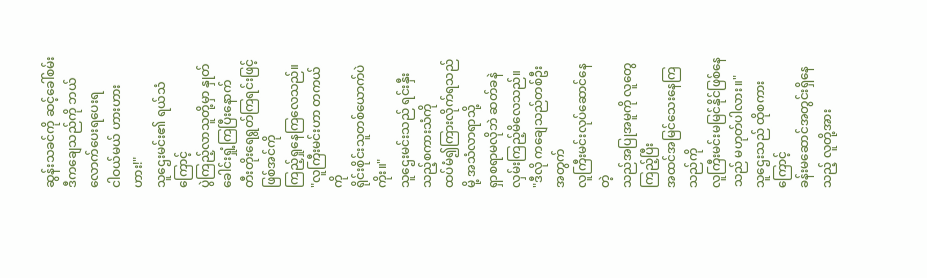ဆွန်းသခင်ကို ဆင့်ခေါ်စမ်း
ဒီကချေသည်ကို ဘယ်လောက်ပေးရပေးရ
ငါဝယ်မယ် ဟားဟားဟား!"
သူဌေးမင်း၏ ရယ်သံကြောင့်
ပွဲကြည့်လာသူတို့မှာ နှုတ်ခေါင်းရှုံ့ကြပြီးနောက်
တီးတိုးရေရွတ်ကြရင်းဖြင့် ဖြစ်အင်ကို
ကြည့်ရှုနေကြလေသည်။
"လူကြီးမင်းဟာ တကယ်ကို
ရိုင်းစိုင်းသူတစ်ယောက်ပဲကိုး။"
သူဌေးမင်းသည် ရင်းနှီးသည့်စကားသံကို
ထပ်မံ၍ကြားလိုက်ရသည်မို့ အသံလာရာသို့
ရှာစရာမလိုဘဲ ဆတ်ခနဲလှမ်းကြည့်မိလေသည်။
"ဒီလို ကချေသည်တစ်ဦးအတွက်
လူကြီးမင်းလုပ်ဆောင်နေတဲ့
သည်အပြုအမူကို လူတွေကြည့်ပြီး
အထင်အမြင်သေးနေကြသည်ကို
လူကြီးမင်းမမြင်နိုင်ဖြစ်နေသည် မဟုတ်ပါလား။"
သူဌေးသည် ထိုစကားကြောင့်
ခန်းမဆောင်အတွင်းရှိနေသည့် လူတို့အား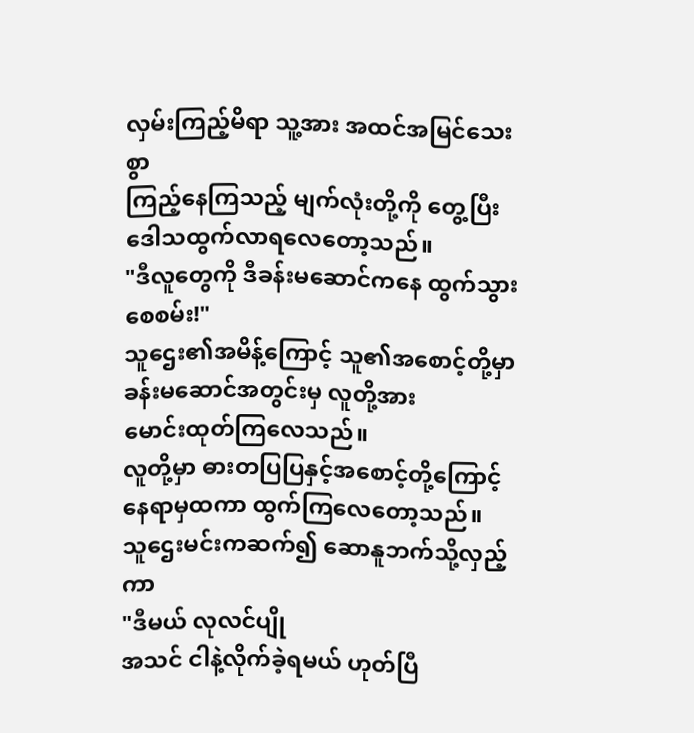လှမ်းကြည့်မိရာ သူ့အား အထင်အမြင်သေးစွာ
ကြည့်နေကြသည့် မျက်လုံးတို့ကို တွေ့ပြီး
ဒေါသထွက်လာရလေတော့သည်။
"ဒီလူတွေကို ဒီခန်းမဆောင်ကနေ ထွက်သွားစေစမ်း!"
သူဌေး၏အမိန့်ကြောင့် သူ၏အစောင့်တို့မှာ
ခန်းမဆောင်အတွင်းမှ လူတို့အား
မောင်းထုတ်ကြလေသည်။
လူတို့မှာ ဓားတပြပြနှင့်အစောင့်တို့ကြောင့်
နေရာမှထကာ ထွက်ကြလေတော့သည်။
သူဌေးမင်းကဆက်၍ ဆောနူဘက်သို့လှည့်ကာ
"ဒီမယ် လုလင်ပျို
အသင် ငါနဲ့လိုက်ခဲ့ရမယ် ဟုတ်ပြီ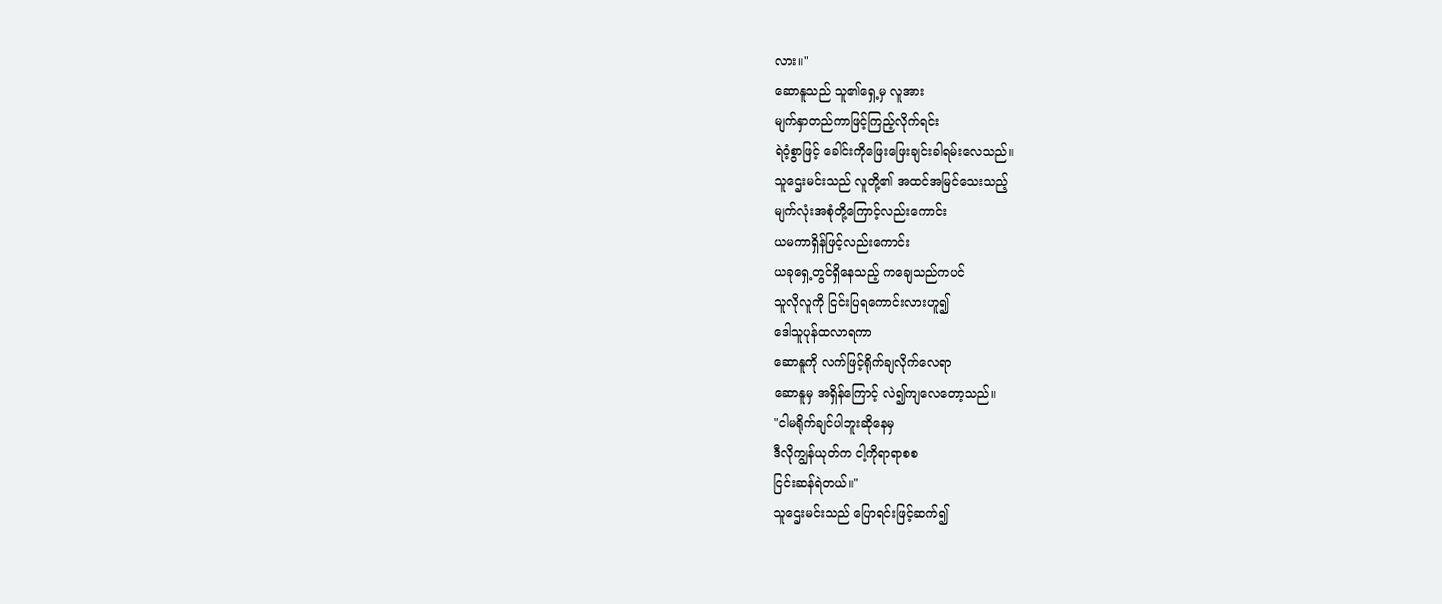လား။"
ဆောနူသည် သူ၏ရှေ့မှ လူအား
မျက်နှာတည်ကာဖြင့်ကြည့်လိုက်ရင်း
ရဲဝံ့စွာဖြင့် ခေါင်းကိုဖြေးဖြေးချင်းခါရမ်းလေသည်။
သူဌေးမင်းသည် လူတို့၏ အထင်အမြင်သေးသည့်
မျက်လုံးအစုံတို့ကြောင့်လည်းကောင်း
ယမကာရှိန်ဖြင့်လည်းကောင်း
ယခုရှေ့တွင်ရှိနေသည့် ကချေသည်ကပင်
သူလိုလူကို ငြင်းပြရကောင်းလားဟူ၍
ဒေါသူပုန်ထလာရကာ
ဆောနူကို လက်ဖြင့်ရိုက်ချလိုက်လေရာ
ဆောနူမှ အရှိန်ကြောင့် လဲ၍ကျလေတော့သည်။
"ငါမရိုက်ချင်ပါဘူးဆိုနေမှ
ဒီလိုကျွန်ယုတ်က ငါ့ကိုရာရာစစ
ငြင်းဆန်ရဲတယ်။"
သူဌေးမင်းသည် ပြောရင်းဖြင့်ဆက်၍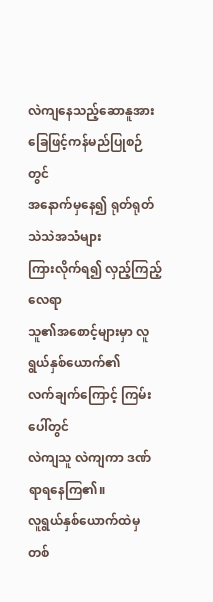လဲကျနေသည့်ဆောနူအား
ခြေဖြင့်ကန်မည်ပြုစဉ်တွင်
အနောက်မှနေ၍ ရုတ်ရုတ်သဲသဲအသံများ
ကြားလိုက်ရ၍ လှည့်ကြည့်လေရာ
သူ၏အစောင့်များမှာ လူရွယ်နှစ်ယောက်၏
လက်ချက်ကြောင့် ကြမ်းပေါ်တွင်
လဲကျသူ လဲကျကာ ဒဏ်ရာရနေကြ၏။
လူရွယ်နှစ်ယောက်ထဲမှ တစ်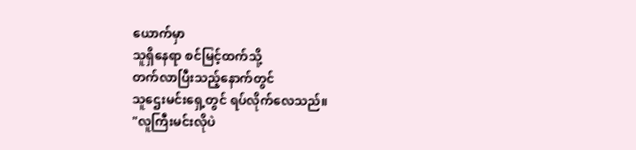ယောက်မှာ
သူရှိနေရာ စင်မြင့်ထက်သို့
တက်လာပြီးသည့်နောက်တွင်
သူဌေးမင်းရှေ့တွင် ရပ်လိုက်လေသည်။
"လူကြီးမင်းလိုပဲ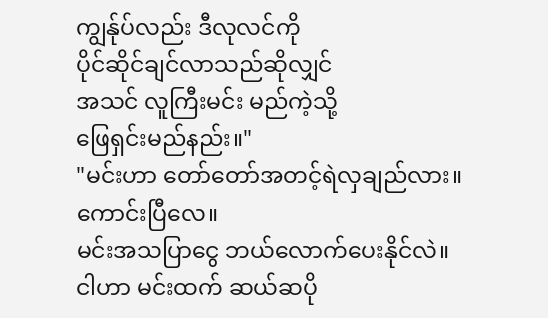ကျွန်ုပ်လည်း ဒီလုလင်ကို
ပိုင်ဆိုင်ချင်လာသည်ဆိုလျှင်
အသင် လူကြီးမင်း မည်ကဲ့သို့
ဖြေရှင်းမည်နည်း။"
"မင်းဟာ တော်တော်အတင့်ရဲလှချည်လား။
ကောင်းပြီလေ။
မင်းအသပြာငွေ ဘယ်လောက်ပေးနိုင်လဲ။
ငါဟာ မင်းထက် ဆယ်ဆပို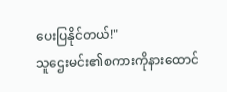ပေးပြနိုင်တယ်!"
သူဌေးမင်း၏စကားကိုနားထောင်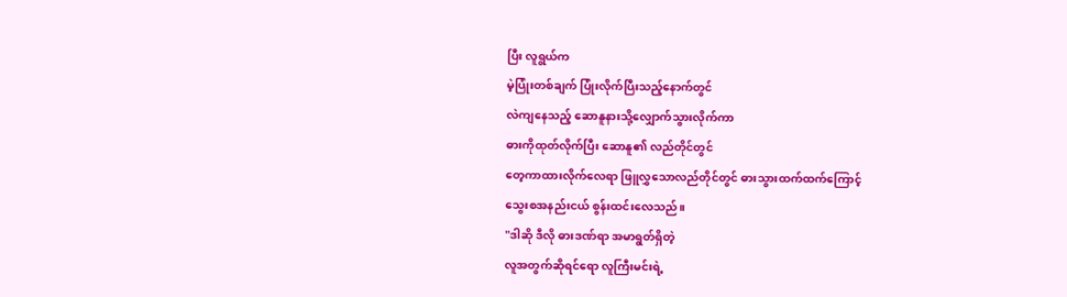ပြီး လူရွယ်က
မဲ့ပြုံးတစ်ချက် ပြုံးလိုက်ပြီးသည့်နောက်တွင်
လဲကျနေသည့် ဆောနူနားသို့လျှောက်သွားလိုက်ကာ
ဓားကိုထုတ်လိုက်ပြီး ဆောနူ၏ လည်တိုင်တွင်
တေ့ကာထားလိုက်လေရာ ဖြူလွှသောလည်တိုင်တွင် ဓားသွားထက်ထက်ကြောင့်
သွေးစအနည်းငယ် စွန်းထင်းလေသည်။
"ဒါဆို ဒီလို ဓားဒဏ်ရာ အမာရွတ်ရှိတဲ့
လူအတွက်ဆိုရင်ရော လူကြီးမင်းရဲ့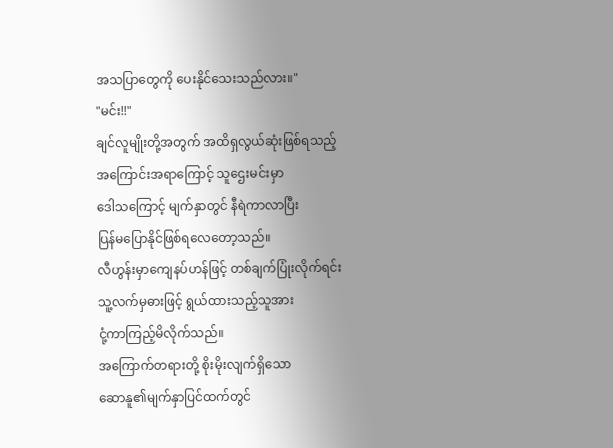အသပြာတွေကို ပေးနိုင်သေးသည်လား။"
"မင်း!!"
ချင်လူမျိုးတို့အတွက် အထိရှလွယ်ဆုံးဖြစ်ရသည့်
အကြောင်းအရာကြောင့် သူဌေးမင်းမှာ
ဒေါသကြောင့် မျက်နှာတွင် နီရဲကာလာပြီး
ပြန်မပြောနိုင်ဖြစ်ရလေတော့သည်။
လီဟွန်းမှာကျေနပ်ဟန်ဖြင့် တစ်ချက်ပြုံးလိုက်ရင်း
သူ့လက်မှဓားဖြင့် ရွယ်ထားသည့်သူအား
ငုံ့ကာကြည့်မိလိုက်သည်။
အကြောက်တရားတို့ စိုးမိုးလျက်ရှိသော
ဆောနူ၏မျက်နှာပြင်ထက်တွင်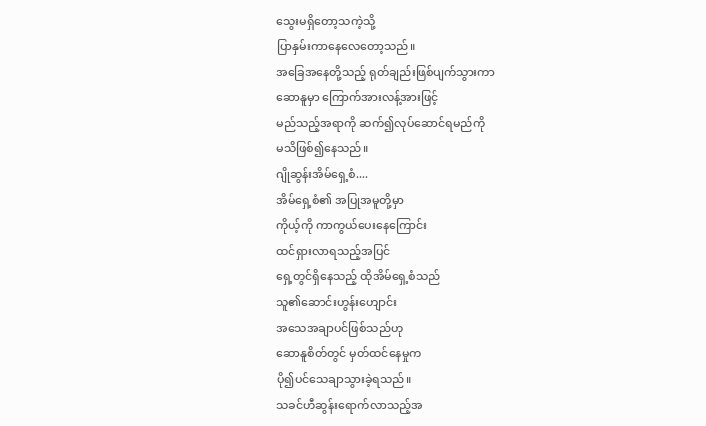သွေးမရှိတော့သကဲ့သို့
ပြာနှမ်းကာနေလေတော့သည်။
အခြေအနေတို့သည့် ရုတ်ချည်းဖြစ်ပျက်သွားကာ
ဆောနူမှာ ကြောက်အားလန့်အားဖြင့်
မည်သည့်အရာကို ဆက်၍လုပ်ဆောင်ရမည်ကို
မသိဖြစ်၍နေသည်။
ဂျိုဆွန်းအိမ်ရှေ့စံ....
အိမ်ရှေ့စံ၏ အပြုအမူတို့မှာ
ကိုယ့်ကို ကာကွယ်ပေးနေကြောင်း
ထင်ရှားလာရသည့်အပြင်
ရှေ့တွင်ရှိနေသည့် ထိုအိမ်ရှေ့စံသည်
သူ၏ဆောင်းဟွန်းဟျောင်း
အသေအချာပင်ဖြစ်သည်ဟု
ဆောနူစိတ်တွင် မှတ်ထင်နေမှုက
ပို၍ပင်သေချာသွားခဲ့ရသည်။
သခင်ဟီဆွန်းရောက်လာသည့်အ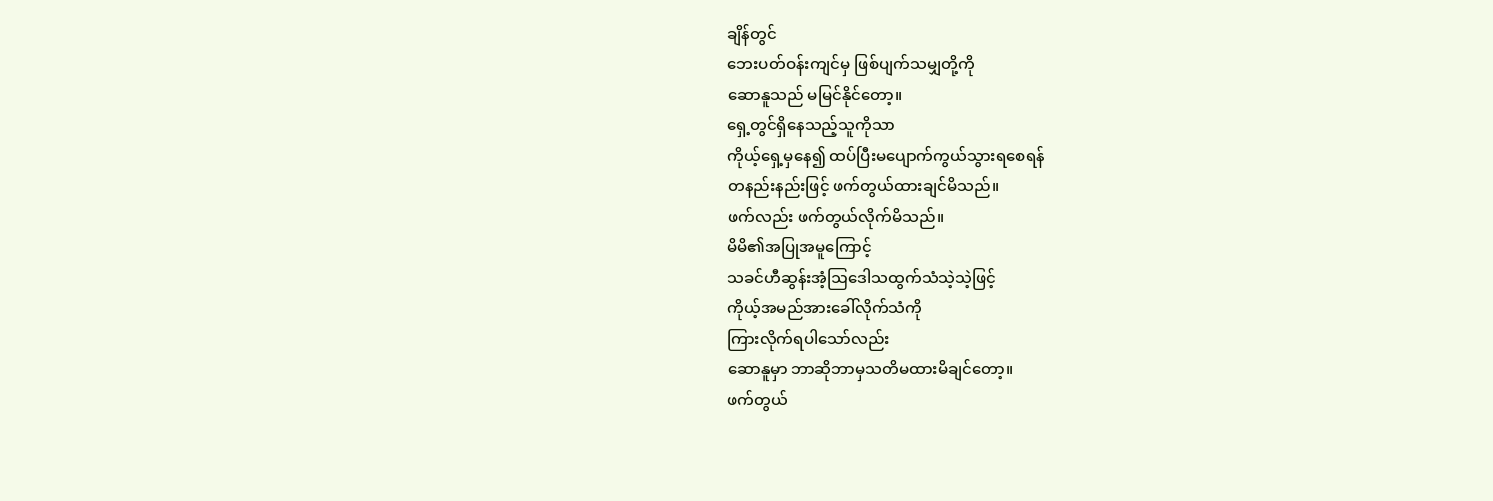ချိန်တွင်
ဘေးပတ်ဝန်းကျင်မှ ဖြစ်ပျက်သမျှတို့ကို
ဆောနူသည် မမြင်နိုင်တော့။
ရှေ့တွင်ရှိနေသည့်သူကိုသာ
ကိုယ့်ရှေ့မှနေ၍ ထပ်ပြီးမပျောက်ကွယ်သွားရစေရန်
တနည်းနည်းဖြင့် ဖက်တွယ်ထားချင်မိသည်။
ဖက်လည်း ဖက်တွယ်လိုက်မိသည်။
မိမိ၏အပြုအမူကြောင့်
သခင်ဟီဆွန်းအံ့ဩဒေါသထွက်သံသဲ့သဲ့ဖြင့်
ကိုယ့်အမည်အားခေါ်လိုက်သံကို
ကြားလိုက်ရပါသော်လည်း
ဆောနူမှာ ဘာဆိုဘာမှသတိမထားမိချင်တော့။
ဖက်တွယ်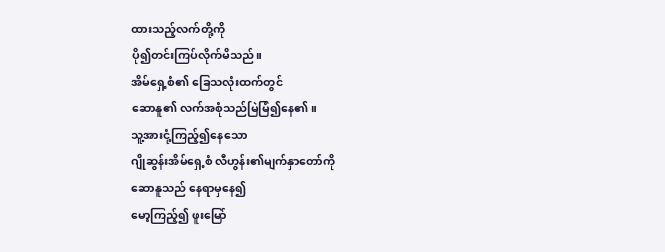ထားသည့်လက်တို့ကို
ပို၍တင်းကြပ်လိုက်မိသည်။
အိမ်ရှေ့စံ၏ ခြေသလုံးထက်တွင်
ဆောနူ၏ လက်အစုံသည်မြဲမြံ၍နေ၏။
သူ့အားငုံ့ကြည့်၍နေသော
ဂျိုဆွန်းအိမ်ရှေ့စံ လီဟွန်း၏မျက်နှာတော်ကို
ဆောနူသည် နေရာမှနေ၍
မော့ကြည့်၍ ဖူးမြော်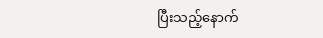ပြီးသည့်နောက်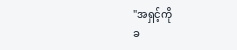"အရှင့်ကို
ခ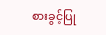စားခွင့်ပြု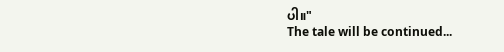ပါ။"
The tale will be continued...